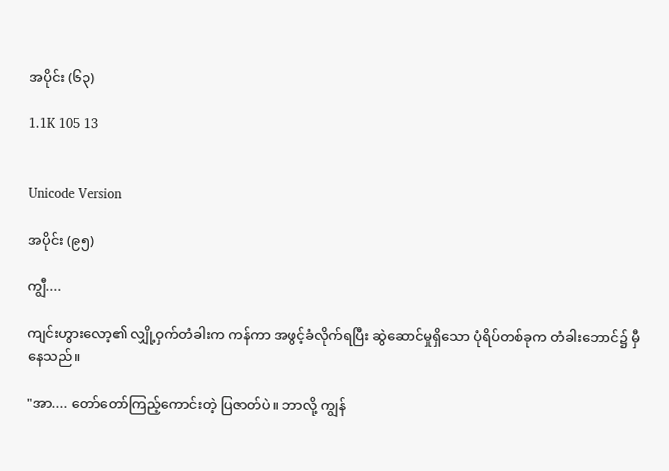အပိုင်း (၆၃)

1.1K 105 13


Unicode Version

အပိုင်း (၉၅)

ကျွီ....

ကျင်းဟွားလော့၏ လျှို့ဝှက်တံခါးက ကန်ကာ အဖွင့်ခံလိုက်ရပြီး ဆွဲဆောင်မှုရှိသော ပုံရိပ်တစ်ခုက တံခါးဘောင်၌ မှီနေသည်။

"အာ.... တော်တော်ကြည့်ကောင်းတဲ့ ပြဇာတ်ပဲ။ ဘာလို့ ကျွန်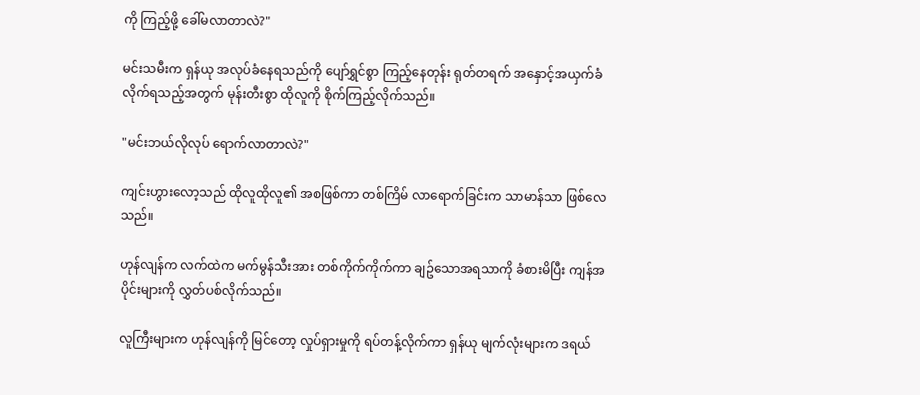ကို ကြည့်ဖို့ ခေါ်မလာတာလဲ?"

မင်းသမီးက ရှန်ယု အလုပ်ခံနေရသည်ကို ပျော်ရွှင်စွာ ကြည့်နေတုန်း ရုတ်တရက် အနှောင့်အယှက်ခံလိုက်ရသည့်အတွက် မုန်းတီးစွာ ထိုလူကို စိုက်ကြည့်လိုက်သည်။

"မင်းဘယ်လိုလုပ် ရောက်လာတာလဲ?"

ကျင်းဟွားလော့သည် ထိုလူထိုလူ၏ အစဖြစ်ကာ တစ်ကြိမ် လာရောက်ခြင်းက သာမာန်သာ ဖြစ်လေသည်။

ဟုန်လျန်က လက်ထဲက မက်မွန်သီးအား တစ်ကိုက်ကိုက်ကာ ချဥ်သောအရသာကို ခံစားမိပြီး ကျန်အပိုင်းများကို လွှတ်ပစ်လိုက်သည်။

လူကြီးများက ဟုန်လျန်ကို မြင်တော့ လှုပ်ရှားမှုကို ရပ်တန့်လိုက်ကာ ရှန်ယု မျက်လုံးများက ဒရယ်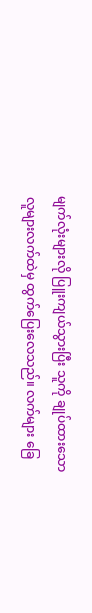မျက်လုံးများလို ပြူးကျယ်သွားပြီး သူကို ချုပ်ထားသော လူများလက်ထဲမှ ထွက်ပြေးလေသည်။ လက်များ ခြေ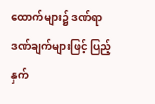ထောက်များ၌ ဒဏ်ရာဒဏ်ချက်များဖြင့် ပြည့်နှက်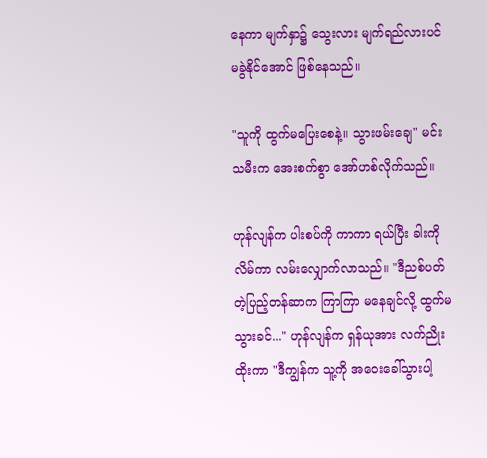နေကာ မျက်နှာ၌ သွေးလား မျက်ရည်လားပင် မခွဲနိုင်အောင် ဖြစ်နေသည်။

"သူကို ထွက်မပြေးစေနဲ့။ သွားဖမ်းချေ" မင်းသမီးက အေးစက်စွာ အော်ဟစ်လိုက်သည်။

ဟုန်လျန်က ပါးစပ်ကို ကာကာ ရယ်ပြီး ခါးကို လိမ်ကာ လမ်းလျှောက်လာသည်။ "ဒီညစ်ပတ်တဲ့ပြည့်တန်ဆာက ကြာကြာ မနေချင်လို့ ထွက်မသွားခင်..." ဟုန်လျန်က ရှန်ယုအား လက်ညိုးထိုးကာ "ဒီကျွန်က သူ့ကို အဝေးခေါ်သွားပါ့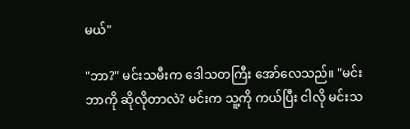မယ်"

"ဘာ?" မင်းသမီးက ‌ဒေါသတကြီး အော်လေသည်။ "မင်းဘာကို ဆိုလိုတာလဲ? မင်းက သူ့ကို ကယ်ပြီး ငါလို မင်းသ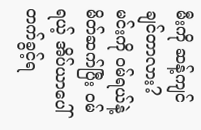မီးကို ဆန့်ကျင်ချင်တာလား? မင်းကို ဝမ်ရယ်နဲ့ မိတ်ဆက်ပြီး ဝမ်ရယ့် အိပ်ယာပေါ် တက်ခွင့်ရ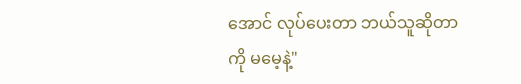အောင် လုပ်ပေးတာ ဘယ်သူဆိုတာကို မမေ့နဲ့"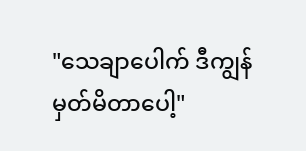"သေချာပေါက် ဒီကျွန် မှတ်မိတာပေါ့"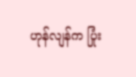ဟုန်လျန်က ပြုံး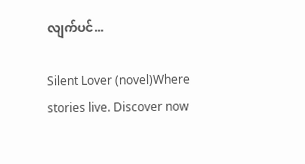လျက်ပင်...

Silent Lover (novel)Where stories live. Discover now